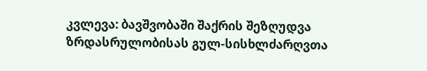კვლევა: ბავშვობაში შაქრის შეზღუდვა ზრდასრულობისას გულ-სისხლძარღვთა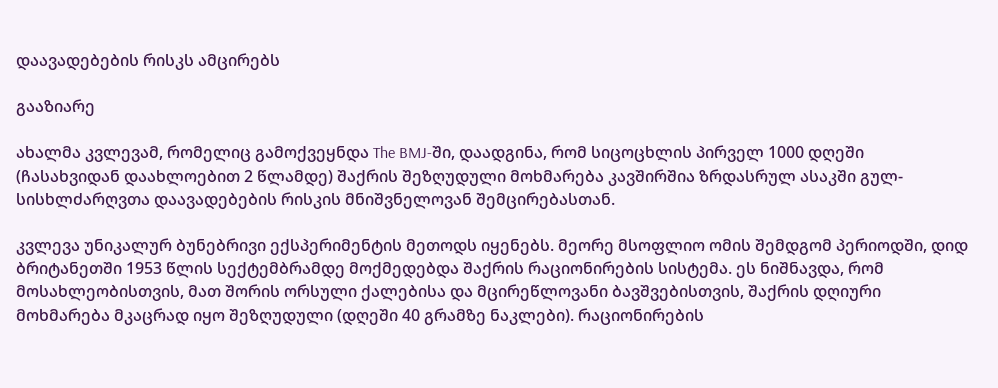დაავადებების რისკს ამცირებს

გააზიარე

ახალმა კვლევამ, რომელიც გამოქვეყნდა The BMJ-ში, დაადგინა, რომ სიცოცხლის პირველ 1000 დღეში (ჩასახვიდან დაახლოებით 2 წლამდე) შაქრის შეზღუდული მოხმარება კავშირშია ზრდასრულ ასაკში გულ-სისხლძარღვთა დაავადებების რისკის მნიშვნელოვან შემცირებასთან.

კვლევა უნიკალურ ბუნებრივი ექსპერიმენტის მეთოდს იყენებს. მეორე მსოფლიო ომის შემდგომ პერიოდში, დიდ ბრიტანეთში 1953 წლის სექტემბრამდე მოქმედებდა შაქრის რაციონირების სისტემა. ეს ნიშნავდა, რომ მოსახლეობისთვის, მათ შორის ორსული ქალებისა და მცირეწლოვანი ბავშვებისთვის, შაქრის დღიური მოხმარება მკაცრად იყო შეზღუდული (დღეში 40 გრამზე ნაკლები). რაციონირების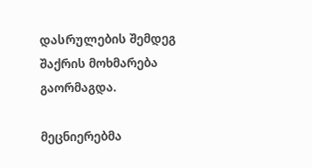დასრულების შემდეგ შაქრის მოხმარება გაორმაგდა.

მეცნიერებმა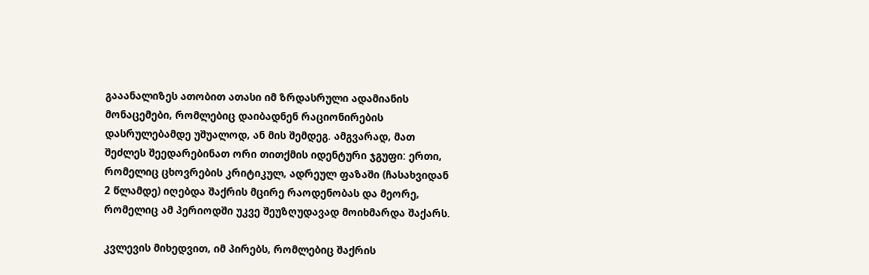გააანალიზეს ათობით ათასი იმ ზრდასრული ადამიანის მონაცემები, რომლებიც დაიბადნენ რაციონირების დასრულებამდე უშუალოდ, ან მის შემდეგ. ამგვარად, მათ შეძლეს შეედარებინათ ორი თითქმის იდენტური ჯგუფი: ერთი, რომელიც ცხოვრების კრიტიკულ, ადრეულ ფაზაში (ჩასახვიდან 2 წლამდე) იღებდა შაქრის მცირე რაოდენობას და მეორე, რომელიც ამ პერიოდში უკვე შეუზღუდავად მოიხმარდა შაქარს.

კვლევის მიხედვით, იმ პირებს, რომლებიც შაქრის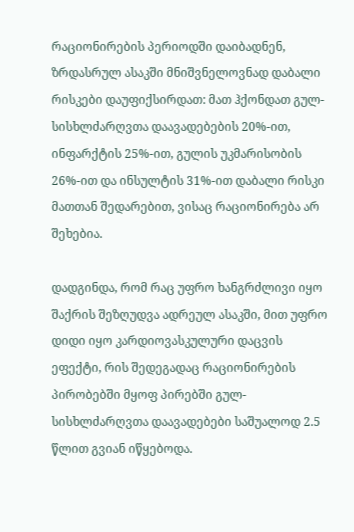რაციონირების პერიოდში დაიბადნენ, ზრდასრულ ასაკში მნიშვნელოვნად დაბალი რისკები დაუფიქსირდათ: მათ ჰქონდათ გულ-სისხლძარღვთა დაავადებების 20%-ით, ინფარქტის 25%-ით, გულის უკმარისობის 26%-ით და ინსულტის 31%-ით დაბალი რისკი მათთან შედარებით, ვისაც რაციონირება არ შეხებია.

დადგინდა, რომ რაც უფრო ხანგრძლივი იყო შაქრის შეზღუდვა ადრეულ ასაკში, მით უფრო დიდი იყო კარდიოვასკულური დაცვის ეფექტი, რის შედეგადაც რაციონირების პირობებში მყოფ პირებში გულ-სისხლძარღვთა დაავადებები საშუალოდ 2.5 წლით გვიან იწყებოდა.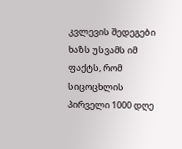კვლევის შედეგები ხაზს უსვამს იმ ფაქტს, რომ სიცოცხლის პირველი 1000 დღე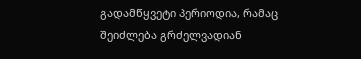გადამწყვეტი პერიოდია, რამაც შეიძლება გრძელვადიან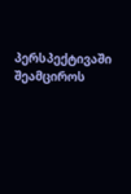პერსპექტივაში შეამციროს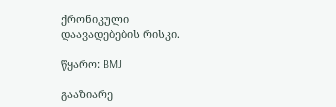ქრონიკული დაავადებების რისკი.

წყარო: BMJ

გააზიარე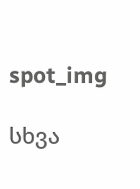spot_img

სხვა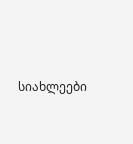სიახლეები